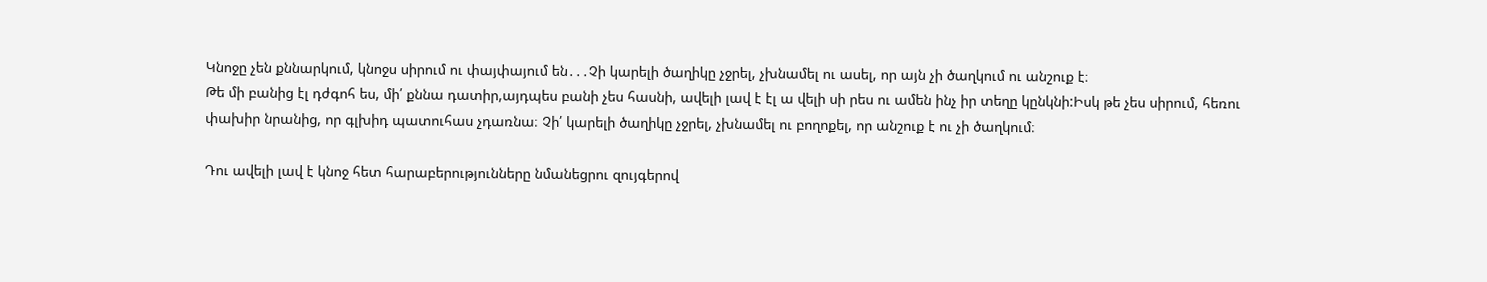Կնոջը չեն քննարկում, կնոջս սիրում ու փայփայում են․․․Չի կարելի ծաղիկը չջրել, չխնամել ու ասել, որ այն չի ծաղկում ու անշուք է։
Թե մի բանից էլ դժգոհ ես, մի՛ քննա դատիր,այդպես բանի չես հասնի, ավելի լավ է էլ ա վելի սի րես ու ամեն ինչ իր տեղը կընկնի:Իսկ թե չես սիրում, հեռու փախիր նրանից, որ գլխիդ պատուհաս չդառնա։ Չի՛ կարելի ծաղիկը չջրել, չխնամել ու բողոքել, որ անշուք է ու չի ծաղկում։

Դու ավելի լավ է կնոջ հետ հարաբերությունները նմանեցրու զույգերով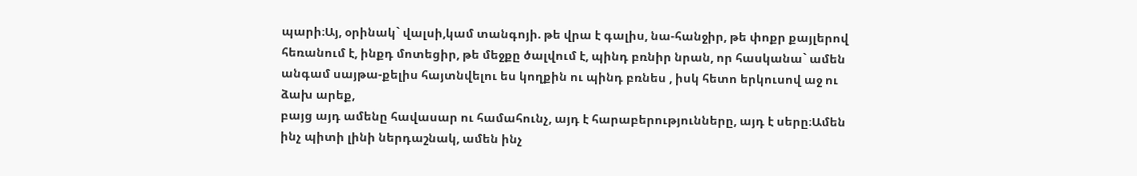պարի։Այ, օրինակ` վալսի,կամ տանգոյի. թե վրա է գալիս, նա-հանջիր, թե փոքր քայլերով հեռանում է, ինքդ մոտեցիր, թե մեջքը ծալվում է, պինդ բռնիր նրան, որ հասկանա` ամեն անգամ սայթա-քելիս հայտնվելու ես կողքին ու պինդ բռնես , իսկ հետո երկուսով աջ ու ձախ արեք,
բայց այդ ամենը հավասար ու համահունչ, այդ է հարաբերությունները, այդ է սերը։Ամեն ինչ պիտի լինի ներդաշնակ, ամեն ինչ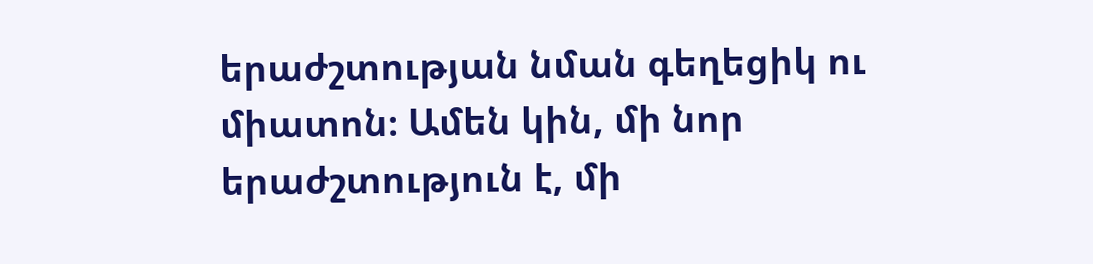երաժշտության նման գեղեցիկ ու միատոն։ Ամեն կին, մի նոր երաժշտություն է, մի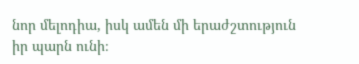նոր մելոդիա, իսկ ամեն մի երաժշտություն իր պարն ունի։